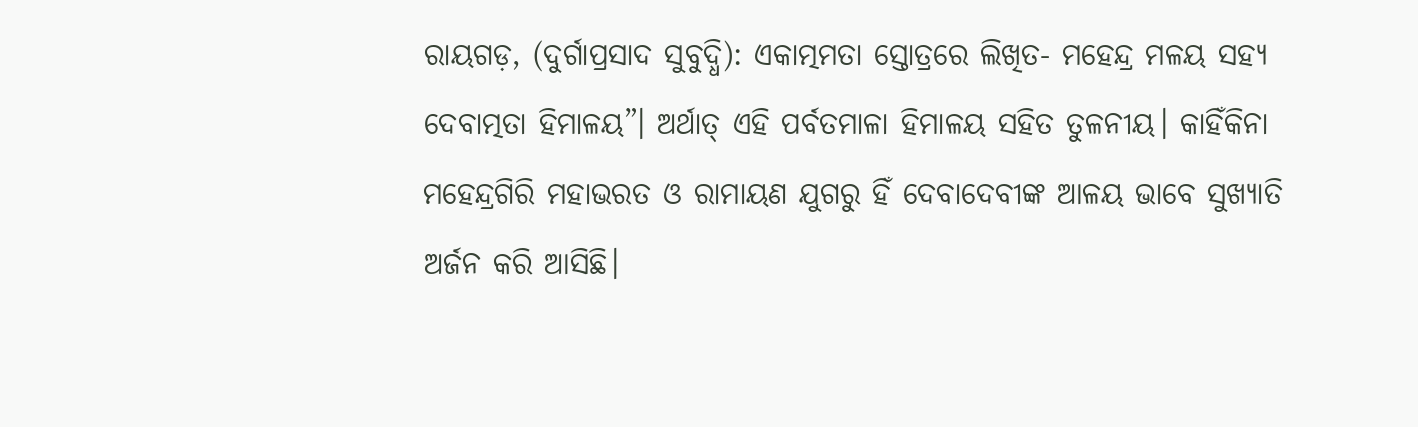ରାୟଗଡ଼, (ଦୁର୍ଗାପ୍ରସାଦ ସୁବୁଦ୍ଧି): ଏକାତ୍ମମତା ସ୍ତୋତ୍ରରେ ଲିଖିତ- ମହେନ୍ଦ୍ର ମଳୟ ସହ୍ୟ ଦେବାତ୍ମତା ହିମାଳୟ”। ଅର୍ଥାତ୍ ଏହି ପର୍ବତମାଳା ହିମାଳୟ ସହିତ ତୁଳନୀୟ। କାହିଁକିନା ମହେନ୍ଦ୍ରଗିରି ମହାଭରତ ଓ ରାମାୟଣ ଯୁଗରୁ ହିଁ ଦେବାଦେବୀଙ୍କ ଆଳୟ ଭାବେ ସୁଖ୍ୟାତି ଅର୍ଜନ କରି ଆସିଛି।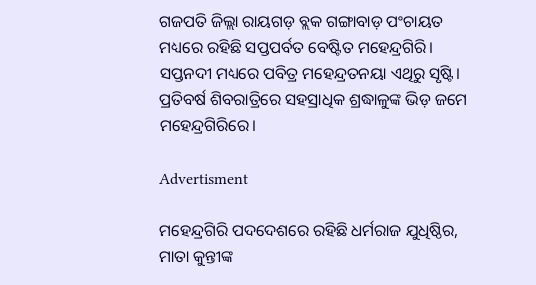ଗଜପତି ଜିଲ୍ଲା ରାୟଗଡ଼ ବ୍ଲକ ଗଙ୍ଗାବାଡ଼ ପଂଚାୟତ ମଧ୍ୟରେ ରହିଛି ସପ୍ତପର୍ବତ ବେଷ୍ଟିତ ମହେନ୍ଦ୍ରଗିରି। ସପ୍ତନଦୀ ମଧ୍ୟରେ ପବିତ୍ର ମହେନ୍ଦ୍ରତନୟା ଏଥିରୁ ସୃଷ୍ଟି। ପ୍ରତିବର୍ଷ ଶିବରାତ୍ରିରେ ସହସ୍ରାଧିକ ଶ୍ରଦ୍ଧାଳୁଙ୍କ ଭିଡ଼ ଜମେ ମହେନ୍ଦ୍ରଗିରିରେ।

Advertisment

ମହେନ୍ଦ୍ରଗିରି ପଦଦେଶରେ ରହିଛି ଧର୍ମରାଜ ଯୁଧିଷ୍ଠିର, ମାତା କୁନ୍ତୀଙ୍କ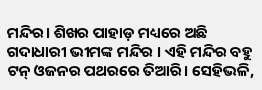ମନ୍ଦିର। ଶିଖର ପାହାଡ଼ ମଧ୍ୟରେ ଅଛି ଗଦାଧାରୀ ଭୀମଙ୍କ ମନ୍ଦିର । ଏହି ମନ୍ଦିର ବହୁ ଟନ୍ ଓଜନର ପଥରରେ ତିଆରି। ସେହିଭଳି,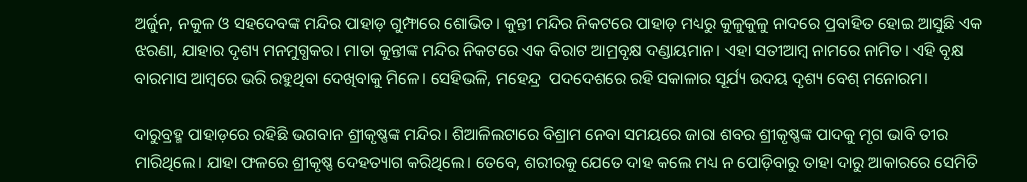ଅର୍ଜୁନ, ନକୁଳ ଓ ସହଦେବଙ୍କ ମନ୍ଦିର ପାହାଡ଼ ଗୁମ୍ଫାରେ ଶୋଭିତ। କୁନ୍ତୀ ମନ୍ଦିର ନିକଟରେ ପାହାଡ଼ ମଧ୍ୟରୁ କୁଳୁକୁଳୁ ନାଦରେ ପ୍ରବାହିତ ହୋଇ ଆସୁଛି ଏକ ଝରଣା, ଯାହାର ଦୃଶ୍ୟ ମନମୁଗ୍ଧକର। ମାତା କୁନ୍ତୀଙ୍କ ମନ୍ଦିର ନିକଟରେ ଏକ ବିରାଟ ଆମ୍ରବୃକ୍ଷ ଦଣ୍ଡାୟମାନ। ଏହା ସତୀଆମ୍ବ ନାମରେ ନାମିତ। ଏହି ବୃକ୍ଷ ବାରମାସ ଆମ୍ବରେ ଭରି ରହୁଥିବା ଦେଖିବାକୁ ମିଳେ। ସେହିଭଳି, ମହେନ୍ଦ୍ର ‌ ପଦଦେଶରେ ରହି ସକାଳାର ସୂର୍ଯ୍ୟ ଉଦୟ ଦୃଶ୍ୟ ବେଶ୍ ମନୋରମ।

ଦାରୁବ୍ରହ୍ମ ପାହାଡ଼ରେ ରହିଛି ଭଗବାନ ଶ୍ରୀକୃଷ୍ଣଙ୍କ ମନ୍ଦିର। ଶିଆଳିଲଟାରେ ବିଶ୍ରାମ ନେବା ସମୟରେ ଜାରା ଶବର ଶ୍ରୀକୃଷ୍ଣଙ୍କ ପାଦକୁ ମୃଗ ଭାବି ତୀର ମାରିଥିଲେ। ଯାହା ଫଳରେ ଶ୍ରୀକୃଷ୍ଣ ଦେହତ୍ୟାଗ କରିଥିଲେ। ତେବେ, ଶରୀରକୁ ଯେତେ ଦାହ କଲେ ମଧ୍ୟ ନ ପୋଡ଼ିବାରୁ ତାହା ଦାରୁ ଆକାରରେ ସେମିତି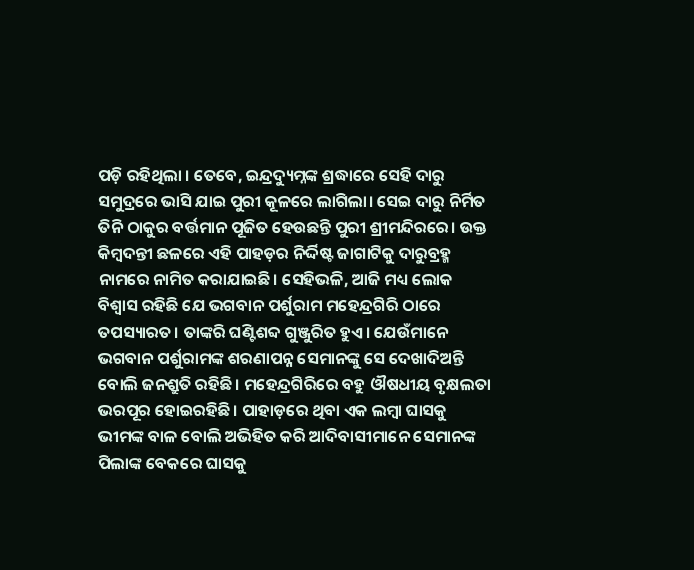ପଡ଼ି ରହିଥିଲା । ତେବେ, ଇନ୍ଦ୍ରଦ୍ୟୁମ୍ନଙ୍କ ଶ୍ରଦ୍ଧାରେ ସେହି ଦାରୁ ସମୁଦ୍ରରେ ଭାସି ଯାଇ ପୁରୀ କୂଳରେ ଲାଗିଲା। ସେଇ ଦାରୁ ନିର୍ମିତ ତିନି ଠାକୁର ବର୍ତ୍ତମାନ ପୂଜିତ ହେଉଛନ୍ତି ପୁରୀ ଶ୍ରୀମନ୍ଦିରରେ। ଉକ୍ତ କିମ୍ବଦନ୍ତୀ ଛଳରେ ଏହି ପାହଡ଼ର ନିର୍ଦ୍ଦିଷ୍ଟ ଜାଗାଟିକୁ ଦାରୁବ୍ରହ୍ମ ନାମରେ ନାମିତ କରାଯାଇଛି। ସେହିଭଳି, ଆଜି ମଧ୍ୟ ଲୋକ ବିଶ୍ବାସ ରହିଛି ଯେ ଭଗବାନ ପର୍ଶୁରାମ ମହେନ୍ଦ୍ରଗିରି ଠାରେ ତପସ୍ୟାରତ। ତାଙ୍କରି ଘଣ୍ଟିଶବ୍ଦ ଗୁଞ୍ଜୁରିତ ହୁଏ। ଯେଉଁମାନେ ଭଗବାନ ପର୍ଶୁରାମଙ୍କ ଶରଣାପନ୍ନ ସେମାନଙ୍କୁ ସେ ଦେଖାଦିଅନ୍ତି ବୋଲି ଜନଶ୍ରୁତି ରହିଛି। ମହେନ୍ଦ୍ରଗିରିରେ ବହୁ ଔଷଧୀୟ ବୃକ୍ଷଲତା ଭରପୂର ହୋଇରହିଛି। ପାହାଡ଼ରେ ଥିବା ଏକ ଲମ୍ବା ଘାସକୁ ଭୀମଙ୍କ ବାଳ ବୋଲି ଅଭିହିତ କରି ଆଦିବାସୀମାନେ ସେମାନଙ୍କ ପିଲାଙ୍କ ବେକରେ ଘାସକୁ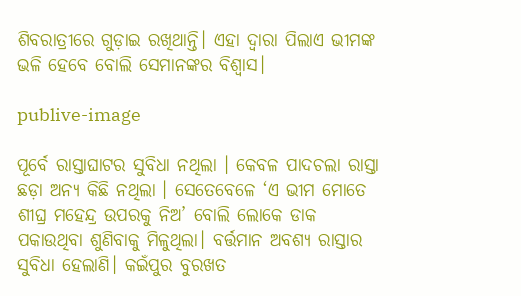ଶିବରାତ୍ରୀରେ ଗୁଡ଼ାଇ ରଖିଥାନ୍ତି। ଏହା ଦ୍ବାରା ପିଲାଏ ଭୀମଙ୍କ ଭଳି ହେବେ ବୋଲି ସେମାନଙ୍କର ବିଶ୍ବାସ।

publive-image

ପୂର୍ବେ ରାସ୍ତାଘାଟର ସୁବିଧା ନଥିଲା । କେବଳ ପାଦଚଲା ରାସ୍ତା ଛଡ଼ା ଅନ୍ୟ କିଛି ନଥିଲା । ସେତେବେଳେ ‘ଏ ଭୀମ ମୋତେ ଶୀଘ୍ର ମହେନ୍ଦ୍ର ଉପରକୁ ନିଅ’ ବୋଲି ଲୋକେ ଡାକ ପକାଉଥିବା ଶୁଣିବାକୁ ମିଳୁଥିଲା। ବର୍ତ୍ତମାନ ଅବଶ୍ୟ ରାସ୍ତାର ସୁବିଧା ହେଲାଣି। କଇଁପୁର ବୁରଖତ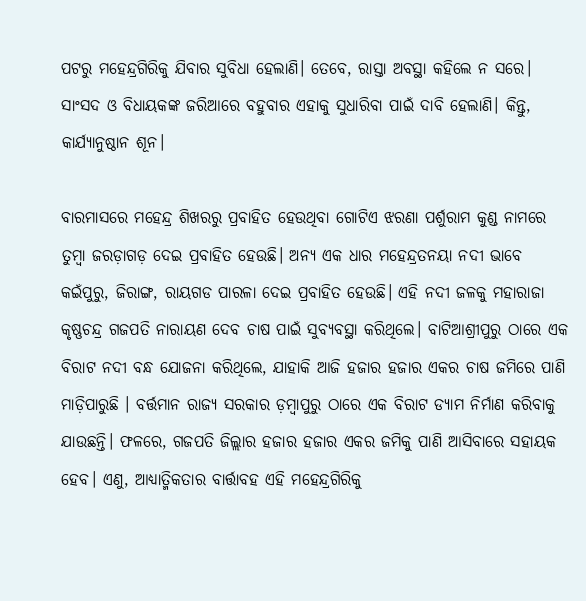ପଟରୁ ମହେନ୍ଦ୍ରଗିରିକୁ ଯିବାର ସୁବିଧା ହେଲାଣି। ତେବେ, ରାସ୍ତା ଅବସ୍ଥା କହିଲେ ନ ସରେ। ସାଂସଦ ଓ ବିଧାୟକଙ୍କ ଜରିଆରେ ବହୁବାର ଏହାକୁ ସୁଧାରିବା ପାଇଁ ଦାବି ହେଲାଣି। କିନ୍ତୁ, କାର୍ଯ୍ୟାନୁଷ୍ଠାନ ଶୂନ।

ବାରମାସରେ ମହେନ୍ଦ୍ର ଶିଖରରୁ ପ୍ରବାହିତ ‌ହେଉଥିବା ଗୋଟିଏ ଝରଣା ପର୍ଶୁରାମ କୁଣ୍ଡ ନାମରେ ତୁମ୍ବା ଜରଡ଼ାଗଡ଼ ଦେଇ ପ୍ରବାହିତ ହେଉଛି। ଅନ୍ୟ ଏକ ଧାର ମହେନ୍ଦ୍ରତନୟା ନଦୀ ଭାବେ କଇଁପୁରୁ, ଜିରାଙ୍ଗ, ରାୟଗଡ ପାରଳା ଦେଇ ପ୍ରବାହିତ ହେଉଛି। ଏହି ନଦୀ ଜଳକୁ ମହାରାଜା କୃଷ୍ଣଚନ୍ଦ୍ର ଗଜପତି ନାରାୟଣ ଦେବ ଚାଷ ପାଇଁ ସୁବ୍ୟବସ୍ଥା କରିଥିଲେ। ବାଟିଆଶ୍ରୀପୁରୁ ଠାରେ ଏକ ବିରାଟ ନଦୀ ବନ୍ଧ ଯୋଜନା କରିଥିଲେ, ଯାହାକି ଆଜି ହଜାର ହଜାର ଏକର ଚାଷ ଜମିରେ ପାଣି ମାଡ଼ିପାରୁଛି । ବର୍ତ୍ତମାନ ରାଜ୍ୟ ସରକାର ଡ଼ମ୍ବାପୁରୁ ଠାରେ ଏକ ବିରାଟ ଡ୍ୟାମ ନିର୍ମାଣ କରିବାକୁ ଯାଉଛନ୍ତି। ଫଳରେ, ଗଜପତି ଜିଲ୍ଲାର ହଜାର ହଜାର ଏକର ଜମିକୁ ପାଣି ଆସିବାରେ ସହାୟକ ହେବ। ଏଣୁ, ଆଧ୍ୟାତ୍ମିକତାର ବାର୍ତ୍ତାବହ ଏହି ମହେନ୍ଦ୍ରଗିରିକୁ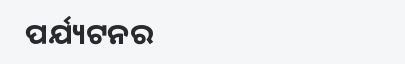ପର୍ଯ୍ୟଟନର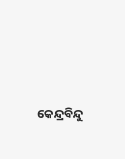କେନ୍ଦ୍ରବିନ୍ଦୁ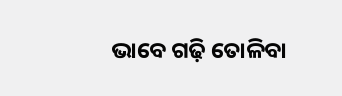ଭାବେ ଗଢ଼ି ତୋଳିବା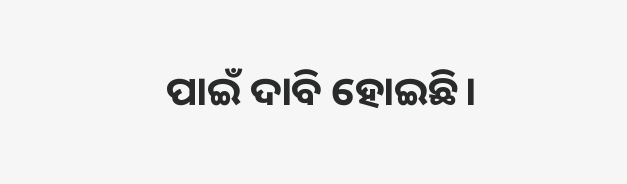ପାଇଁ ଦାବି ହୋଇଛି।